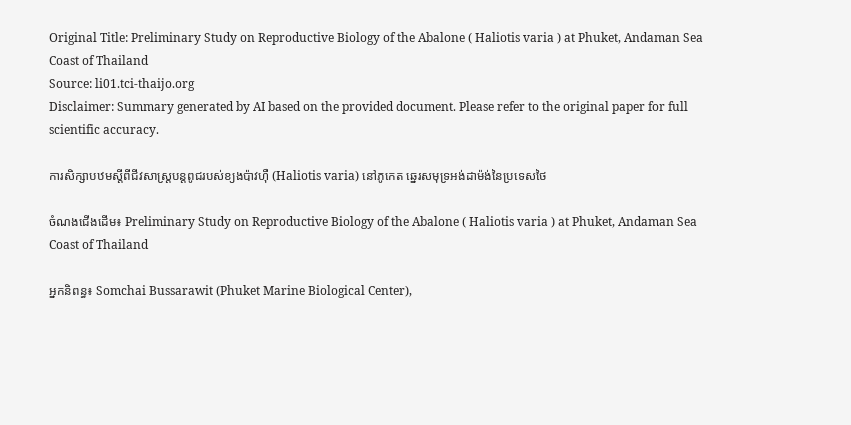Original Title: Preliminary Study on Reproductive Biology of the Abalone ( Haliotis varia ) at Phuket, Andaman Sea Coast of Thailand
Source: li01.tci-thaijo.org
Disclaimer: Summary generated by AI based on the provided document. Please refer to the original paper for full scientific accuracy.

ការសិក្សាបឋមស្តីពីជីវសាស្ត្របន្តពូជរបស់ខ្យងប៉ាវហ៊ឺ (Haliotis varia) នៅភូកេត ឆ្នេរសមុទ្រអង់ដាម៉ង់នៃប្រទេសថៃ

ចំណងជើងដើម៖ Preliminary Study on Reproductive Biology of the Abalone ( Haliotis varia ) at Phuket, Andaman Sea Coast of Thailand

អ្នកនិពន្ធ៖ Somchai Bussarawit (Phuket Marine Biological Center),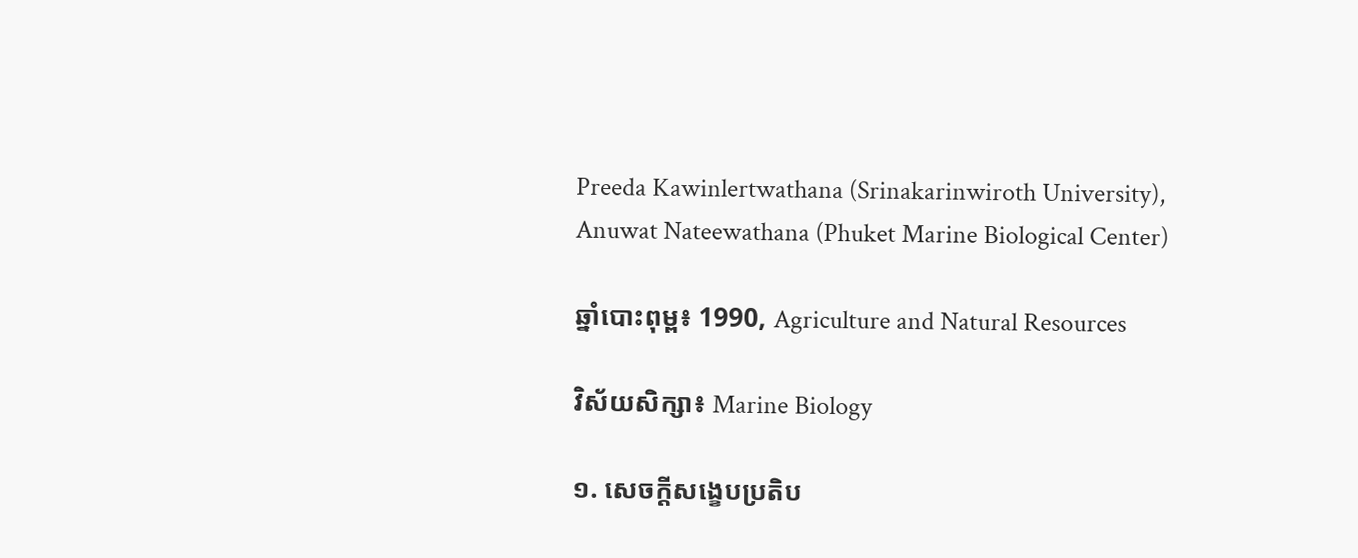Preeda Kawinlertwathana (Srinakarinwiroth University), Anuwat Nateewathana (Phuket Marine Biological Center)

ឆ្នាំបោះពុម្ព៖ 1990, Agriculture and Natural Resources

វិស័យសិក្សា៖ Marine Biology

១. សេចក្តីសង្ខេបប្រតិប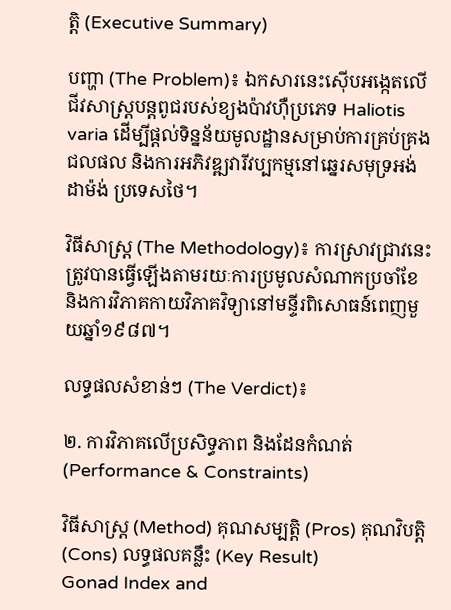ត្តិ (Executive Summary)

បញ្ហា (The Problem)៖ ឯកសារនេះស៊ើបអង្កេតលើជីវសាស្ត្របន្តពូជរបស់ខ្យងប៉ាវហ៊ឺប្រភេទ Haliotis varia ដើម្បីផ្តល់ទិន្នន័យមូលដ្ឋានសម្រាប់ការគ្រប់គ្រងជលផល និងការអភិវឌ្ឍវារីវប្បកម្មនៅឆ្នេរសមុទ្រអង់ដាម៉ង់ ប្រទេសថៃ។

វិធីសាស្ត្រ (The Methodology)៖ ការស្រាវជ្រាវនេះត្រូវបានធ្វើឡើងតាមរយៈការប្រមូលសំណាកប្រចាំខែ និងការវិភាគកាយវិភាគវិទ្យានៅមន្ទីរពិសោធន៍ពេញមួយឆ្នាំ១៩៨៧។

លទ្ធផលសំខាន់ៗ (The Verdict)៖

២. ការវិភាគលើប្រសិទ្ធភាព និងដែនកំណត់ (Performance & Constraints)

វិធីសាស្ត្រ (Method) គុណសម្បត្តិ (Pros) គុណវិបត្តិ (Cons) លទ្ធផលគន្លឹះ (Key Result)
Gonad Index and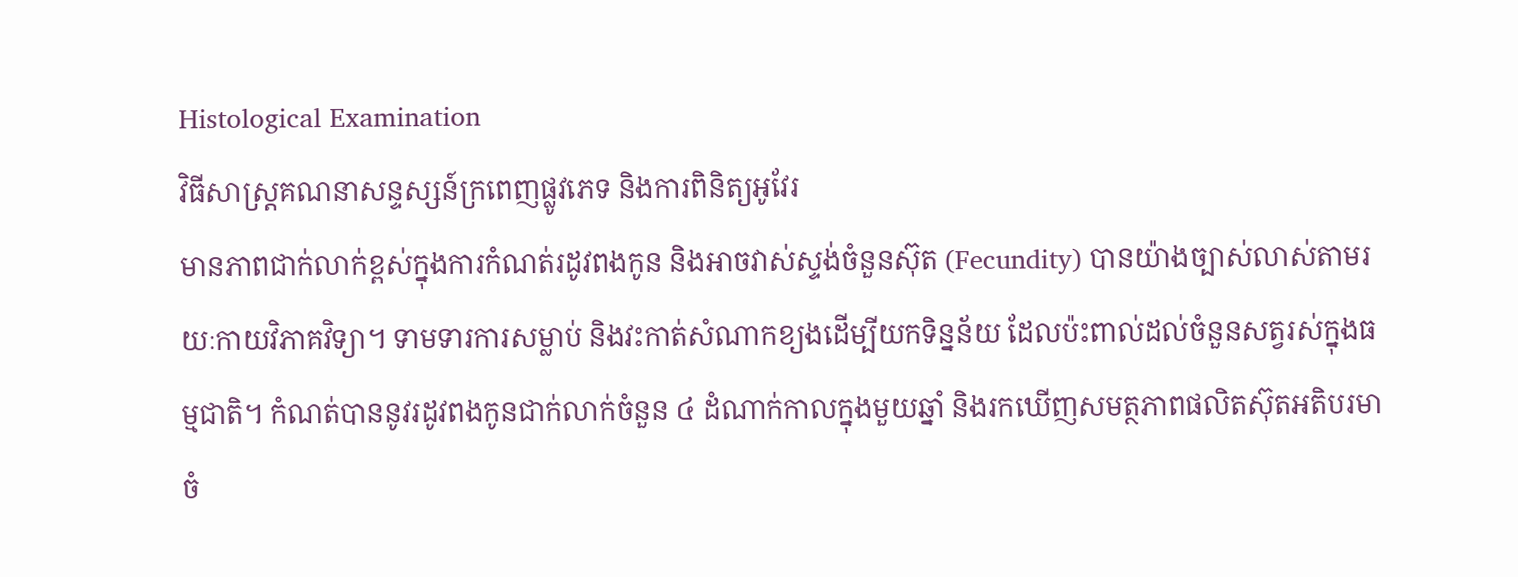Histological Examination
វិធីសាស្ត្រគណនាសន្ទស្សន៍ក្រពេញផ្លូវភេទ និងការពិនិត្យអូវែរ
មានភាពជាក់លាក់ខ្ពស់ក្នុងការកំណត់រដូវពងកូន និងអាចវាស់ស្ទង់ចំនួនស៊ុត (Fecundity) បានយ៉ាងច្បាស់លាស់តាមរយៈកាយវិភាគវិទ្យា។ ទាមទារការសម្លាប់ និងវះកាត់សំណាកខ្យងដើម្បីយកទិន្នន័យ ដែលប៉ះពាល់ដល់ចំនួនសត្វរស់ក្នុងធម្មជាតិ។ កំណត់បាននូវរដូវពងកូនជាក់លាក់ចំនួន ៤ ដំណាក់កាលក្នុងមួយឆ្នាំ និងរកឃើញសមត្ថភាពផលិតស៊ុតអតិបរមាចំ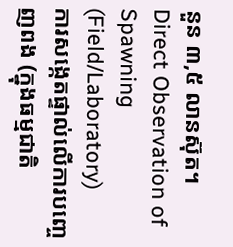នួន ៣,៥ លានស៊ុត។
Direct Observation of Spawning (Field/Laboratory)
ការសង្កេតផ្ទាល់លើការបញ្ចេញពង (ក្នុងធម្មជាតិ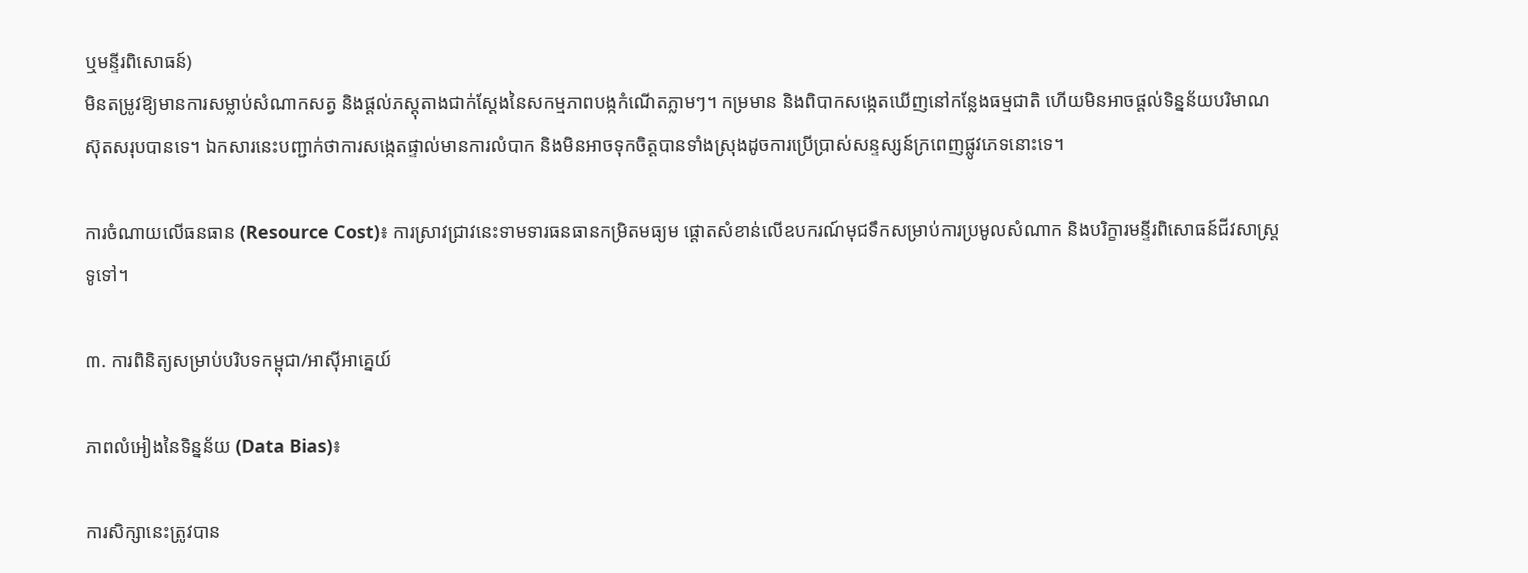ឬមន្ទីរពិសោធន៍)
មិនតម្រូវឱ្យមានការសម្លាប់សំណាកសត្វ និងផ្តល់ភស្តុតាងជាក់ស្តែងនៃសកម្មភាពបង្កកំណើតភ្លាមៗ។ កម្រមាន និងពិបាកសង្កេតឃើញនៅកន្លែងធម្មជាតិ ហើយមិនអាចផ្តល់ទិន្នន័យបរិមាណស៊ុតសរុបបានទេ។ ឯកសារនេះបញ្ជាក់ថាការសង្កេតផ្ទាល់មានការលំបាក និងមិនអាចទុកចិត្តបានទាំងស្រុងដូចការប្រើប្រាស់សន្ទស្សន៍ក្រពេញផ្លូវភេទនោះទេ។

ការចំណាយលើធនធាន (Resource Cost)៖ ការស្រាវជ្រាវនេះទាមទារធនធានកម្រិតមធ្យម ផ្តោតសំខាន់លើឧបករណ៍មុជទឹកសម្រាប់ការប្រមូលសំណាក និងបរិក្ខារមន្ទីរពិសោធន៍ជីវសាស្ត្រទូទៅ។

៣. ការពិនិត្យសម្រាប់បរិបទកម្ពុជា/អាស៊ីអាគ្នេយ៍

ភាពលំអៀងនៃទិន្នន័យ (Data Bias)៖

ការសិក្សានេះត្រូវបាន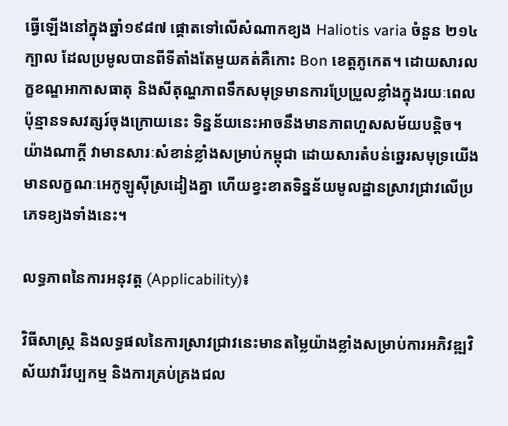ធ្វើឡើងនៅក្នុងឆ្នាំ១៩៨៧ ផ្តោតទៅលើសំណាកខ្យង Haliotis varia ចំនួន ២១៤ក្បាល ដែលប្រមូលបានពីទីតាំងតែមួយគត់គឺកោះ Bon ខេត្តភូកេត។ ដោយសារលក្ខខណ្ឌអាកាសធាតុ និងសីតុណ្ហភាពទឹកសមុទ្រមានការប្រែប្រួលខ្លាំងក្នុងរយៈពេលប៉ុន្មានទសវត្សរ៍ចុងក្រោយនេះ ទិន្នន័យនេះអាចនឹងមានភាពហួសសម័យបន្តិច។ យ៉ាងណាក្តី វាមានសារៈសំខាន់ខ្លាំងសម្រាប់កម្ពុជា ដោយសារតំបន់ឆ្នេរសមុទ្រយើងមានលក្ខណៈអេកូឡូស៊ីស្រដៀងគ្នា ហើយខ្វះខាតទិន្នន័យមូលដ្ឋានស្រាវជ្រាវលើប្រភេទខ្យងទាំងនេះ។

លទ្ធភាពនៃការអនុវត្ត (Applicability)៖

វិធីសាស្ត្រ និងលទ្ធផលនៃការស្រាវជ្រាវនេះមានតម្លៃយ៉ាងខ្លាំងសម្រាប់ការអភិវឌ្ឍវិស័យវារីវប្បកម្ម និងការគ្រប់គ្រងជល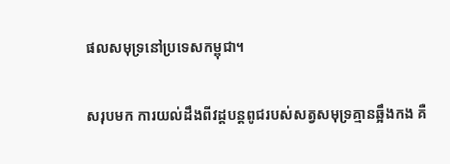ផលសមុទ្រនៅប្រទេសកម្ពុជា។

សរុបមក ការយល់ដឹងពីវដ្តបន្តពូជរបស់សត្វសមុទ្រគ្មានឆ្អឹងកង គឺ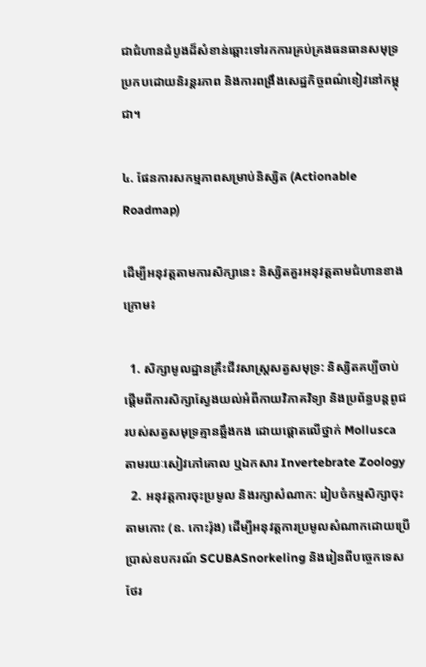ជាជំហានដំបូងដ៏សំខាន់ឆ្ពោះទៅរកការគ្រប់គ្រងធនធានសមុទ្រប្រកបដោយនិរន្តរភាព និងការពង្រឹងសេដ្ឋកិច្ចពណ៌ខៀវនៅកម្ពុជា។

៤. ផែនការសកម្មភាពសម្រាប់និស្សិត (Actionable Roadmap)

ដើម្បីអនុវត្តតាមការសិក្សានេះ និស្សិតគួរអនុវត្តតាមជំហានខាងក្រោម៖

  1. សិក្សាមូលដ្ឋានគ្រឹះជីវសាស្ត្រសត្វសមុទ្រ: និស្សិតគប្បីចាប់ផ្តើមពីការសិក្សាស្វែងយល់អំពីកាយវិភាគវិទ្យា និងប្រព័ន្ធបន្តពូជរបស់សត្វសមុទ្រគ្មានឆ្អឹងកង ដោយផ្តោតលើថ្នាក់ Mollusca តាមរយៈសៀវភៅគោល ឬឯកសារ Invertebrate Zoology
  2. អនុវត្តការចុះប្រមូល និងរក្សាសំណាក: រៀបចំកម្មសិក្សាចុះតាមកោះ (ឧ. កោះរ៉ុង) ដើម្បីអនុវត្តការប្រមូលសំណាកដោយប្រើប្រាស់ឧបករណ៍ SCUBASnorkeling និងរៀនពីបច្ចេកទេសថែរ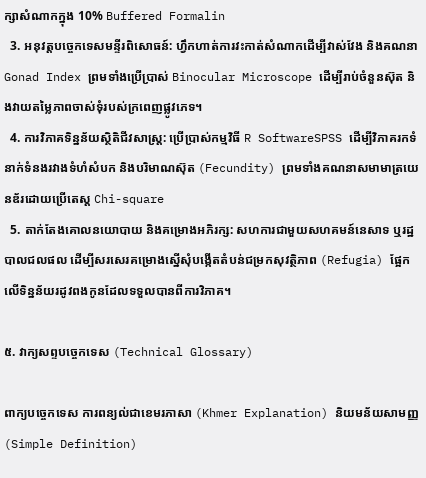ក្សាសំណាកក្នុង 10% Buffered Formalin
  3. អនុវត្តបច្ចេកទេសមន្ទីរពិសោធន៍: ហ្វឹកហាត់ការវះកាត់សំណាកដើម្បីវាស់វែង និងគណនា Gonad Index ព្រមទាំងប្រើប្រាស់ Binocular Microscope ដើម្បីរាប់ចំនួនស៊ុត និងវាយតម្លៃភាពចាស់ទុំរបស់ក្រពេញផ្លូវភេទ។
  4. ការវិភាគទិន្នន័យស្ថិតិជីវសាស្ត្រ: ប្រើប្រាស់កម្មវិធី R SoftwareSPSS ដើម្បីវិភាគរកទំនាក់ទំនងរវាងទំហំសំបក និងបរិមាណស៊ុត (Fecundity) ព្រមទាំងគណនាសមាមាត្រយេនឌ័រដោយប្រើតេស្ត Chi-square
  5. តាក់តែងគោលនយោបាយ និងគម្រោងអភិរក្ស: សហការជាមួយសហគមន៍នេសាទ ឬរដ្ឋបាលជលផល ដើម្បីសរសេរគម្រោងស្នើសុំបង្កើតតំបន់ជម្រកសុវត្ថិភាព (Refugia) ផ្អែកលើទិន្នន័យរដូវពងកូនដែលទទួលបានពីការវិភាគ។

៥. វាក្យសព្ទបច្ចេកទេស (Technical Glossary)

ពាក្យបច្ចេកទេស ការពន្យល់ជាខេមរភាសា (Khmer Explanation) និយមន័យសាមញ្ញ (Simple Definition)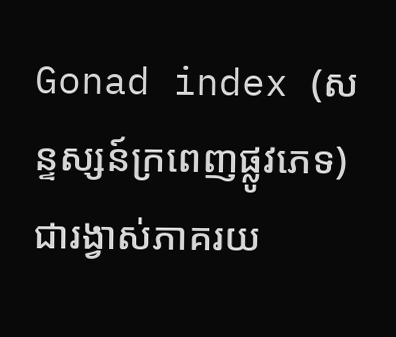Gonad index (សន្ទស្សន៍ក្រពេញផ្លូវភេទ) ជារង្វាស់ភាគរយ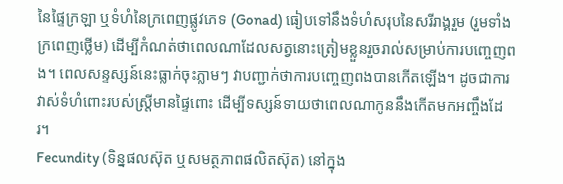នៃផ្ទៃក្រឡា ឬទំហំនៃក្រពេញផ្លូវភេទ (Gonad) ធៀបទៅនឹងទំហំសរុបនៃសរីរាង្គរួម (រួមទាំងក្រពេញថ្លើម) ដើម្បីកំណត់ថាពេលណាដែលសត្វនោះត្រៀមខ្លួនរួចរាល់សម្រាប់ការបញ្ចេញពង។ ពេលសន្ទស្សន៍នេះធ្លាក់ចុះភ្លាមៗ វាបញ្ជាក់ថាការបញ្ចេញពងបានកើតឡើង។ ដូចជាការវាស់ទំហំពោះរបស់ស្ត្រីមានផ្ទៃពោះ ដើម្បីទស្សន៍ទាយថាពេលណាកូននឹងកើតមកអញ្ចឹងដែរ។
Fecundity (ទិន្នផលស៊ុត ឬសមត្ថភាពផលិតស៊ុត) នៅក្នុង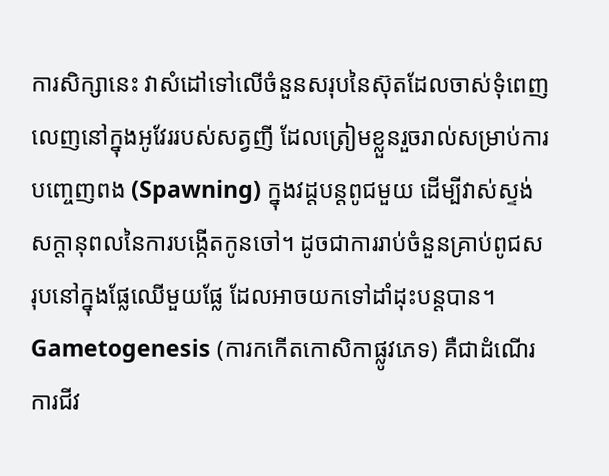ការសិក្សានេះ វាសំដៅទៅលើចំនួនសរុបនៃស៊ុតដែលចាស់ទុំពេញលេញនៅក្នុងអូវែររបស់សត្វញី ដែលត្រៀមខ្លួនរួចរាល់សម្រាប់ការបញ្ចេញពង (Spawning) ក្នុងវដ្តបន្តពូជមួយ ដើម្បីវាស់ស្ទង់សក្តានុពលនៃការបង្កើតកូនចៅ។ ដូចជាការរាប់ចំនួនគ្រាប់ពូជសរុបនៅក្នុងផ្លែឈើមួយផ្លែ ដែលអាចយកទៅដាំដុះបន្តបាន។
Gametogenesis (ការកកើតកោសិកាផ្លូវភេទ) គឺជាដំណើរការជីវ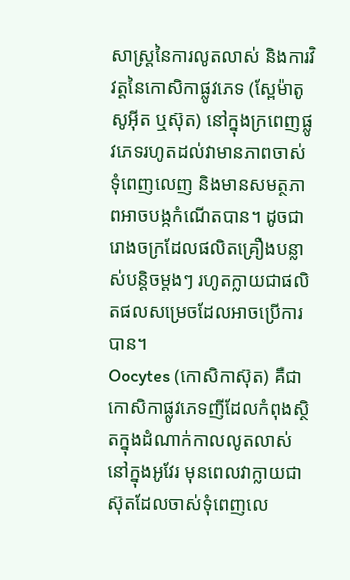សាស្ត្រនៃការលូតលាស់ និងការវិវត្តនៃកោសិកាផ្លូវភេទ (ស្ពែម៉ាតូសូអ៊ីត ឬស៊ុត) នៅក្នុងក្រពេញផ្លូវភេទរហូតដល់វាមានភាពចាស់ទុំពេញលេញ និងមានសមត្ថភាពអាចបង្កកំណើតបាន។ ដូចជារោងចក្រដែលផលិតគ្រឿងបន្លាស់បន្តិចម្តងៗ រហូតក្លាយជាផលិតផលសម្រេចដែលអាចប្រើការបាន។
Oocytes (កោសិកាស៊ុត) គឺជាកោសិកាផ្លូវភេទញីដែលកំពុងស្ថិតក្នុងដំណាក់កាលលូតលាស់នៅក្នុងអូវែរ មុនពេលវាក្លាយជាស៊ុតដែលចាស់ទុំពេញលេ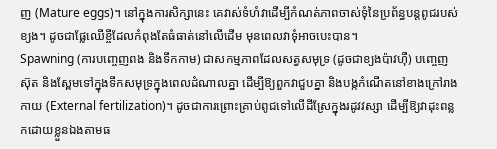ញ (Mature eggs)។ នៅក្នុងការសិក្សានេះ គេវាស់ទំហំវាដើម្បីកំណត់ភាពចាស់ទុំនៃប្រព័ន្ធបន្តពូជរបស់ខ្យង។ ដូចជាផ្លែឈើខ្ចីដែលកំពុងតែធំធាត់នៅលើដើម មុនពេលវាទុំអាចបេះបាន។
Spawning (ការបញ្ចេញពង និងទឹកកាម) ជាសកម្មភាពដែលសត្វសមុទ្រ (ដូចជាខ្យងប៉ាវហ៊ឺ) បញ្ចេញស៊ុត និងស្ពែមទៅក្នុងទឹកសមុទ្រក្នុងពេលដំណាលគ្នា ដើម្បីឱ្យពួកវាជួបគ្នា និងបង្កកំណើតនៅខាងក្រៅរាងកាយ (External fertilization)។ ដូចជាការព្រោះគ្រាប់ពូជទៅលើដីស្រែក្នុងរដូវវស្សា ដើម្បីឱ្យវាដុះពន្លកដោយខ្លួនឯងតាមធ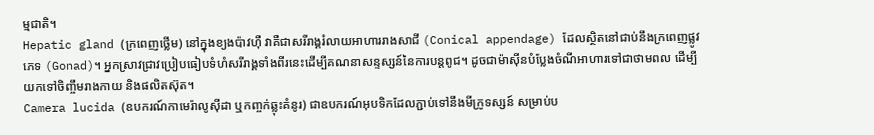ម្មជាតិ។
Hepatic gland (ក្រពេញថ្លើម) នៅក្នុងខ្យងប៉ាវហ៊ឺ វាគឺជាសរីរាង្គរំលាយអាហាររាងសាជី (Conical appendage) ដែលស្ថិតនៅជាប់នឹងក្រពេញផ្លូវភេទ (Gonad)។ អ្នកស្រាវជ្រាវប្រៀបធៀបទំហំសរីរាង្គទាំងពីរនេះដើម្បីគណនាសន្ទស្សន៍នៃការបន្តពូជ។ ដូចជាម៉ាស៊ីនបំប្លែងចំណីអាហារទៅជាថាមពល ដើម្បីយកទៅចិញ្ចឹមរាងកាយ និងផលិតស៊ុត។
Camera lucida (ឧបករណ៍កាមេរ៉ាលូស៊ីដា ឬកញ្ចក់ឆ្លុះគំនូរ) ជាឧបករណ៍អុបទិកដែលភ្ជាប់ទៅនឹងមីក្រូទស្សន៍ សម្រាប់ប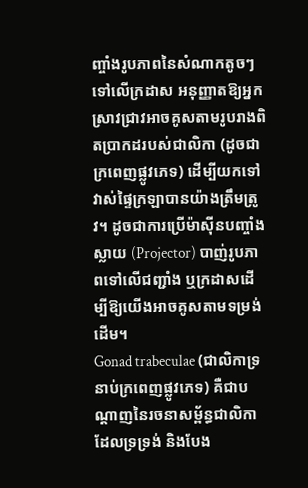ញ្ចាំងរូបភាពនៃសំណាកតូចៗទៅលើក្រដាស អនុញ្ញាតឱ្យអ្នកស្រាវជ្រាវអាចគូសតាមរូបរាងពិតប្រាកដរបស់ជាលិកា (ដូចជាក្រពេញផ្លូវភេទ) ដើម្បីយកទៅវាស់ផ្ទៃក្រឡាបានយ៉ាងត្រឹមត្រូវ។ ដូចជាការប្រើម៉ាស៊ីនបញ្ចាំងស្លាយ (Projector) បាញ់រូបភាពទៅលើជញ្ជាំង ឬក្រដាសដើម្បីឱ្យយើងអាចគូសតាមទម្រង់ដើម។
Gonad trabeculae (ជាលិកាទ្រនាប់ក្រពេញផ្លូវភេទ) គឺជាបណ្តាញនៃរចនាសម្ព័ន្ធជាលិកាដែលទ្រទ្រង់ និងបែង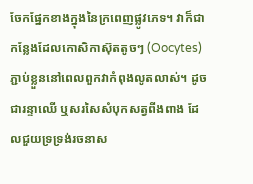ចែកផ្នែកខាងក្នុងនៃក្រពេញផ្លូវភេទ។ វាក៏ជាកន្លែងដែលកោសិកាស៊ុតតូចៗ (Oocytes) ភ្ជាប់ខ្លួននៅពេលពួកវាកំពុងលូតលាស់។ ដូចជារន្ទាឈើ ឬសរសៃសំបុកសត្វពីងពាង ដែលជួយទ្រទ្រង់រចនាស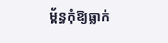ម្ព័ន្ធកុំឱ្យធ្លាក់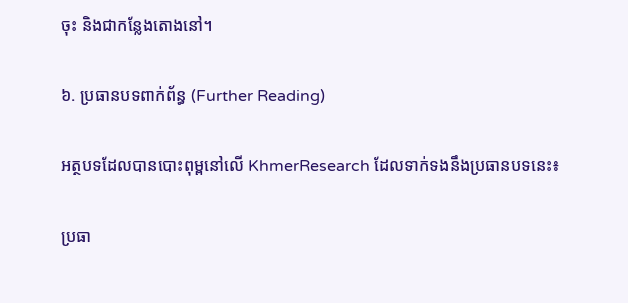ចុះ និងជាកន្លែងតោងនៅ។

៦. ប្រធានបទពាក់ព័ន្ធ (Further Reading)

អត្ថបទដែលបានបោះពុម្ពនៅលើ KhmerResearch ដែលទាក់ទងនឹងប្រធានបទនេះ៖

ប្រធា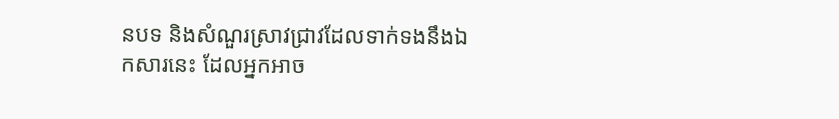នបទ និងសំណួរស្រាវជ្រាវដែលទាក់ទងនឹងឯកសារនេះ ដែលអ្នកអាច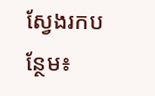ស្វែងរកបន្ថែម៖